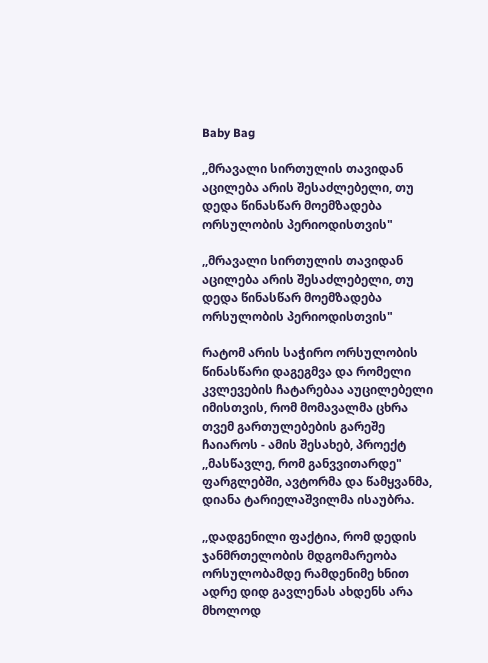Baby Bag

,,მრავალი სირთულის თავიდან აცილება არის შესაძლებელი, თუ დედა წინასწარ მოემზადება ორსულობის პერიოდისთვის"

,,მრავალი სირთულის თავიდან აცილება არის შესაძლებელი, თუ დედა წინასწარ მოემზადება ორსულობის პერიოდისთვის"

რატომ არის საჭირო ორსულობის წინასწარი დაგეგმვა და რომელი კვლევების ჩატარებაა აუცილებელი იმისთვის, რომ მომავალმა ცხრა თვემ გართულებების გარეშე ჩაიაროს - ამის შესახებ, პროექტ ,,მასწავლე, რომ განვვითარდე" ფარგლებში, ავტორმა და წამყვანმა, დიანა ტარიელაშვილმა ისაუბრა.

,,დადგენილი ფაქტია, რომ დედის ჯანმრთელობის მდგომარეობა ორსულობამდე რამდენიმე ხნით ადრე დიდ გავლენას ახდენს არა მხოლოდ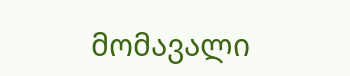მომავალი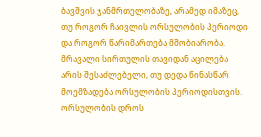ბავშვის ჯანმრთელობაზე, არამედ იმაზეც, თუ როგორ ჩაივლის ორსულობის პერიოდი და როგორ წარიმართება მშობიარობა. მრავალი სირთულის თავიდან აცილება არის შესაძლებელი, თუ დედა წინასწარ მოემზადება ორსულობის პერიოდისთვის. ორსულობის დროს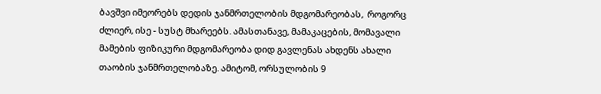ბავშვი იმეორებს დედის ჯანმრთელობის მდგომარეობას,  როგორც ძლიერ, ისე - სუსტ მხარეებს. ამასთანავე, მამაკაცების, მომავალი მამების ფიზიკური მდგომარეობა დიდ გავლენას ახდენს ახალი თაობის ჯანმრთელობაზე. ამიტომ, ორსულობის 9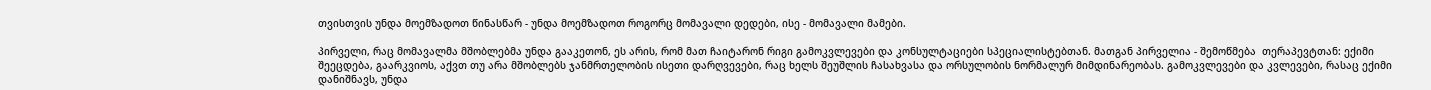თვისთვის უნდა მოემზადოთ წინასწარ - უნდა მოემზადოთ როგორც მომავალი დედები, ისე - მომავალი მამები.

პირველი, რაც მომავალმა მშობლებმა უნდა გააკეთონ, ეს არის, რომ მათ ჩაიტარონ რიგი გამოკვლევები და კონსულტაციები სპეციალისტებთან. მათგან პირველია - შემოწმება  თერაპევტთან: ექიმი შეეცდება, გაარკვიოს, აქვთ თუ არა მშობლებს ჯანმრთელობის ისეთი დარღვევები, რაც ხელს შეუშლის ჩასახვასა და ორსულობის ნორმალურ მიმდინარეობას. გამოკვლევები და კვლევები, რასაც ექიმი დანიშნავს, უნდა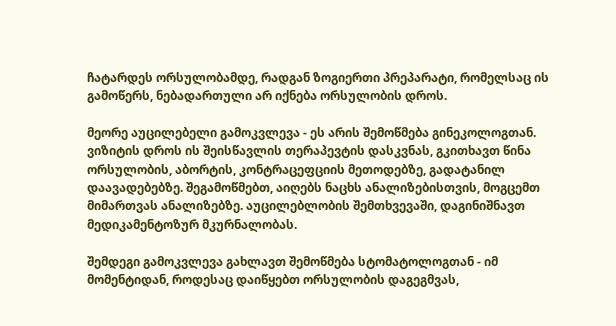ჩატარდეს ორსულობამდე, რადგან ზოგიერთი პრეპარატი, რომელსაც ის გამოწერს, ნებადართული არ იქნება ორსულობის დროს.

მეორე აუცილებელი გამოკვლევა - ეს არის შემოწმება გინეკოლოგთან. ვიზიტის დროს ის შეისწავლის თერაპევტის დასკვნას, გკითხავთ წინა ორსულობის, აბორტის, კონტრაცეფციის მეთოდებზე, გადატანილ დაავადებებზე. შეგამოწმებთ, აიღებს ნაცხს ანალიზებისთვის, მოგცემთ მიმართვას ანალიზებზე. აუცილებლობის შემთხვევაში, დაგინიშნავთ მედიკამენტოზურ მკურნალობას.

შემდეგი გამოკვლევა გახლავთ შემოწმება სტომატოლოგთან - იმ მომენტიდან, როდესაც დაიწყებთ ორსულობის დაგეგმვას,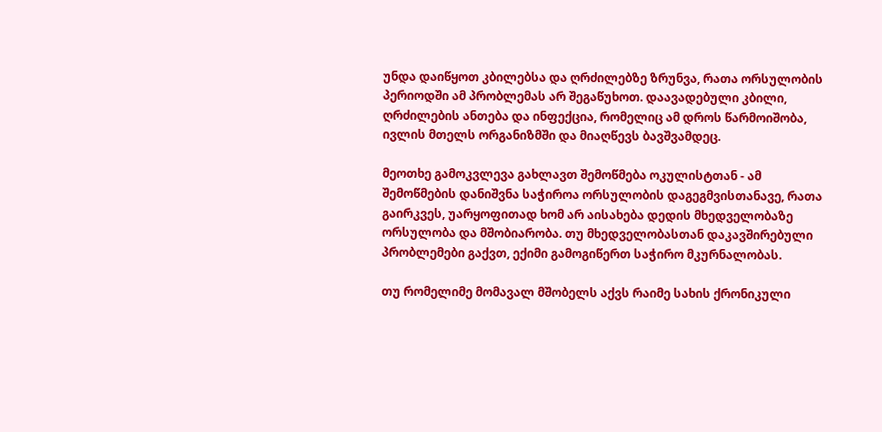უნდა დაიწყოთ კბილებსა და ღრძილებზე ზრუნვა, რათა ორსულობის პერიოდში ამ პრობლემას არ შეგაწუხოთ. დაავადებული კბილი, ღრძილების ანთება და ინფექცია, რომელიც ამ დროს წარმოიშობა, ივლის მთელს ორგანიზმში და მიაღწევს ბავშვამდეც.

მეოთხე გამოკვლევა გახლავთ შემოწმება ოკულისტთან - ამ შემოწმების დანიშვნა საჭიროა ორსულობის დაგეგმვისთანავე, რათა გაირკვეს, უარყოფითად ხომ არ აისახება დედის მხედველობაზე ორსულობა და მშობიარობა. თუ მხედველობასთან დაკავშირებული პრობლემები გაქვთ, ექიმი გამოგიწერთ საჭირო მკურნალობას.

თუ რომელიმე მომავალ მშობელს აქვს რაიმე სახის ქრონიკული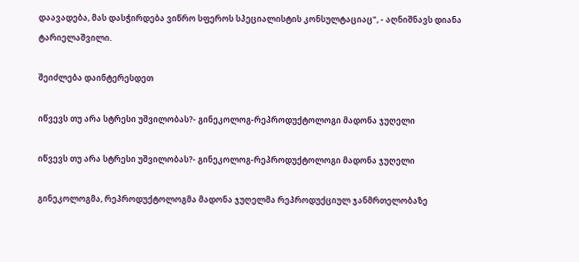დაავადება, მას დასჭირდება ვიწრო სფეროს სპეციალისტის კონსულტაციაც", - აღნიშნავს დიანა ტარიელაშვილი.

შეიძლება დაინტერესდეთ

იწვევს თუ არა სტრესი უშვილობას?- გინეკოლოგ-რეპროდუქტოლოგი მადონა ჯუღელი

იწვევს თუ არა სტრესი უშვილობას?- გინეკოლოგ-რეპროდუქტოლოგი მადონა ჯუღელი

გინეკოლოგმა, რეპროდუქტოლოგმა მადონა ჯუღელმა რეპროდუქციულ ჯანმრთელობაზე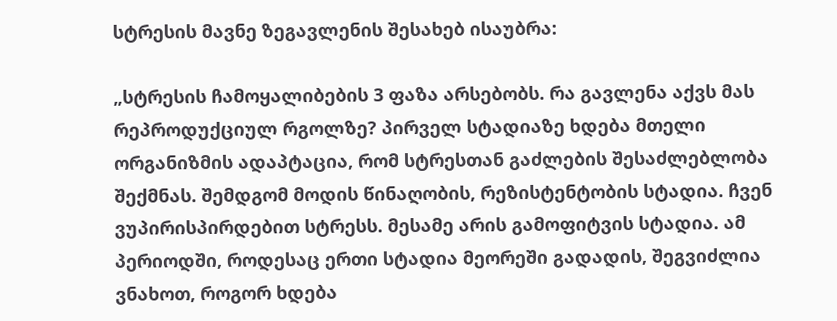სტრესის მავნე ზეგავლენის შესახებ ისაუბრა:

„სტრესის ჩამოყალიბების 3 ფაზა არსებობს. რა გავლენა აქვს მას რეპროდუქციულ რგოლზე? პირველ სტადიაზე ხდება მთელი ორგანიზმის ადაპტაცია, რომ სტრესთან გაძლების შესაძლებლობა შექმნას. შემდგომ მოდის წინაღობის, რეზისტენტობის სტადია. ჩვენ ვუპირისპირდებით სტრესს. მესამე არის გამოფიტვის სტადია. ამ პერიოდში, როდესაც ერთი სტადია მეორეში გადადის, შეგვიძლია ვნახოთ, როგორ ხდება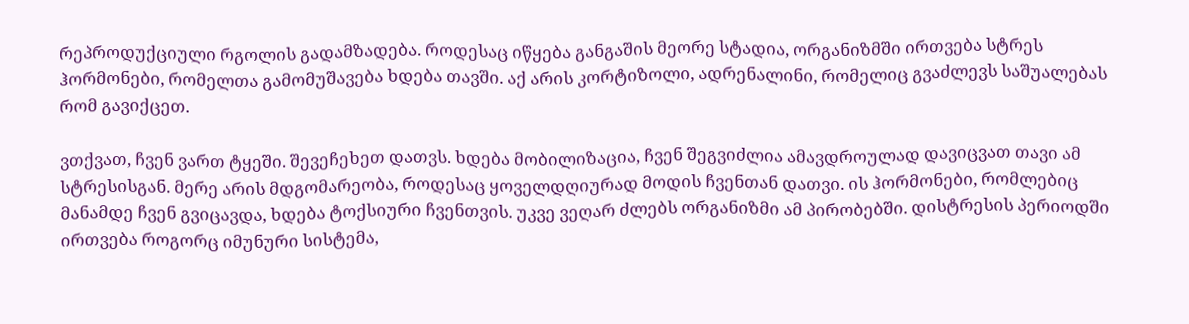რეპროდუქციული რგოლის გადამზადება. როდესაც იწყება განგაშის მეორე სტადია, ორგანიზმში ირთვება სტრეს ჰორმონები, რომელთა გამომუშავება ხდება თავში. აქ არის კორტიზოლი, ადრენალინი, რომელიც გვაძლევს საშუალებას რომ გავიქცეთ.

ვთქვათ, ჩვენ ვართ ტყეში. შევეჩეხეთ დათვს. ხდება მობილიზაცია, ჩვენ შეგვიძლია ამავდროულად დავიცვათ თავი ამ სტრესისგან. მერე არის მდგომარეობა, როდესაც ყოველდღიურად მოდის ჩვენთან დათვი. ის ჰორმონები, რომლებიც მანამდე ჩვენ გვიცავდა, ხდება ტოქსიური ჩვენთვის. უკვე ვეღარ ძლებს ორგანიზმი ამ პირობებში. დისტრესის პერიოდში ირთვება როგორც იმუნური სისტემა,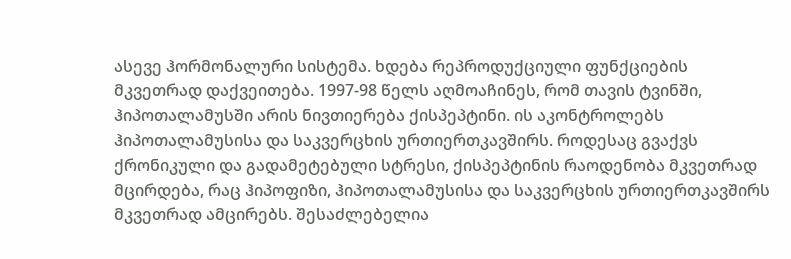ასევე ჰორმონალური სისტემა. ხდება რეპროდუქციული ფუნქციების მკვეთრად დაქვეითება. 1997-98 წელს აღმოაჩინეს, რომ თავის ტვინში, ჰიპოთალამუსში არის ნივთიერება ქისპეპტინი. ის აკონტროლებს ჰიპოთალამუსისა და საკვერცხის ურთიერთკავშირს. როდესაც გვაქვს ქრონიკული და გადამეტებული სტრესი, ქისპეპტინის რაოდენობა მკვეთრად მცირდება, რაც ჰიპოფიზი, ჰიპოთალამუსისა და საკვერცხის ურთიერთკავშირს მკვეთრად ამცირებს. შესაძლებელია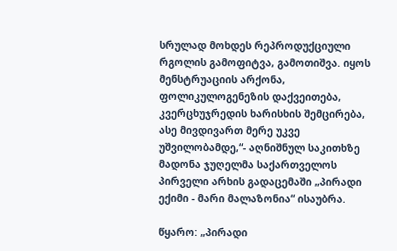სრულად მოხდეს რეპროდუქციული რგოლის გამოფიტვა, გამოთიშვა. იყოს მენსტრუაციის არქონა, ფოლიკულოგენეზის დაქვეითება, კვერცხუჯრედის ხარისხის შემცირება, ასე მივდივართ მერე უკვე უშვილობამდე,“- აღნიშნულ საკითხზე მადონა ჯუღელმა საქართველოს პირველი არხის გადაცემაში „პირადი ექიმი - მარი მალაზონია“ ისაუბრა.

წყარო: „პირადი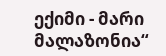ექიმი - მარი მალაზონია“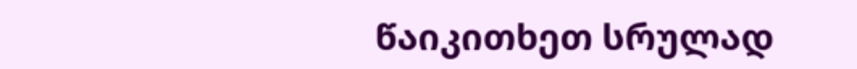წაიკითხეთ სრულად